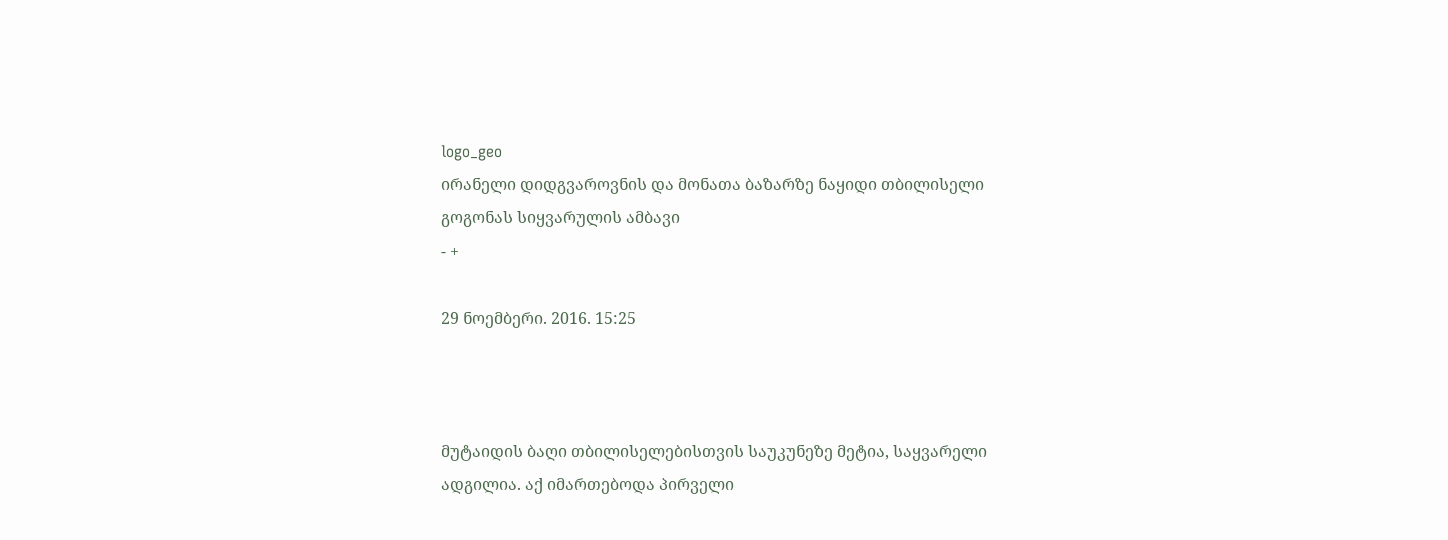logo_geo
ირანელი დიდგვაროვნის და მონათა ბაზარზე ნაყიდი თბილისელი გოგონას სიყვარულის ამბავი
- +

29 ნოემბერი. 2016. 15:25



მუტაიდის ბაღი თბილისელებისთვის საუკუნეზე მეტია, საყვარელი ადგილია. აქ იმართებოდა პირველი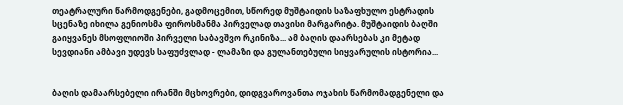თეატრალური წარმოდგენები, გადმოცემით, სწორედ მუშტაიდის საზაფხულო ესტრადის სცენაზე იხილა გენიოსმა ფიროსმანმა პირველად თავისი მარგარიტა. მუშტაიდის ბაღში გაიყვანეს მსოფლიოში პირველი საბავშვო რკინიზა... ამ ბაღის დაარსებას კი მეტად სევდიანი ამბავი უდევს საფუძვლად - ლამაზი და გულანთებული სიყვარულის ისტორია...


ბაღის დამაარსებელი ირანში მცხოვრები, დიდგვაროვანთა ოჯახის წარმომადგენელი და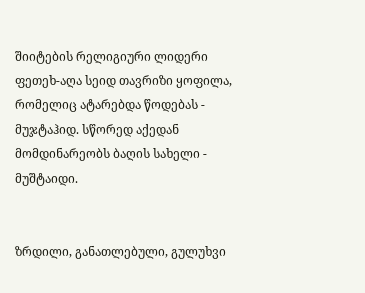შიიტების რელიგიური ლიდერი ფეთეხ-აღა სეიდ თავრიზი ყოფილა, რომელიც ატარებდა წოდებას - მუჯტაჰიდ. სწორედ აქედან მომდინარეობს ბაღის სახელი - მუშტაიდი.


ზრდილი, განათლებული, გულუხვი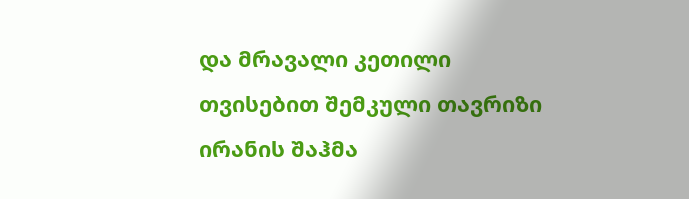და მრავალი კეთილი თვისებით შემკული თავრიზი ირანის შაჰმა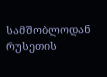სამშობლოდან რუსეთის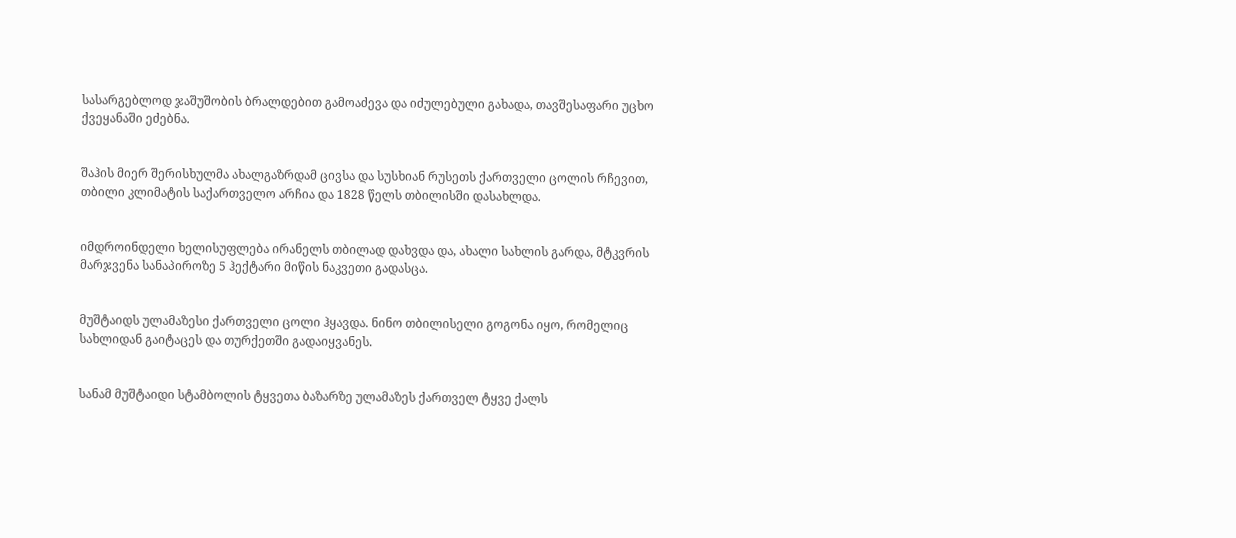სასარგებლოდ ჯაშუშობის ბრალდებით გამოაძევა და იძულებული გახადა, თავშესაფარი უცხო ქვეყანაში ეძებნა.


შაჰის მიერ შერისხულმა ახალგაზრდამ ცივსა და სუსხიან რუსეთს ქართველი ცოლის რჩევით, თბილი კლიმატის საქართველო არჩია და 1828 წელს თბილისში დასახლდა.


იმდროინდელი ხელისუფლება ირანელს თბილად დახვდა და, ახალი სახლის გარდა, მტკვრის მარჯვენა სანაპიროზე 5 ჰექტარი მიწის ნაკვეთი გადასცა.


მუშტაიდს ულამაზესი ქართველი ცოლი ჰყავდა. ნინო თბილისელი გოგონა იყო, რომელიც სახლიდან გაიტაცეს და თურქეთში გადაიყვანეს.


სანამ მუშტაიდი სტამბოლის ტყვეთა ბაზარზე ულამაზეს ქართველ ტყვე ქალს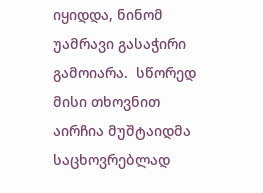იყიდდა, ნინომ უამრავი გასაჭირი გამოიარა.  სწორედ  მისი თხოვნით აირჩია მუშტაიდმა საცხოვრებლად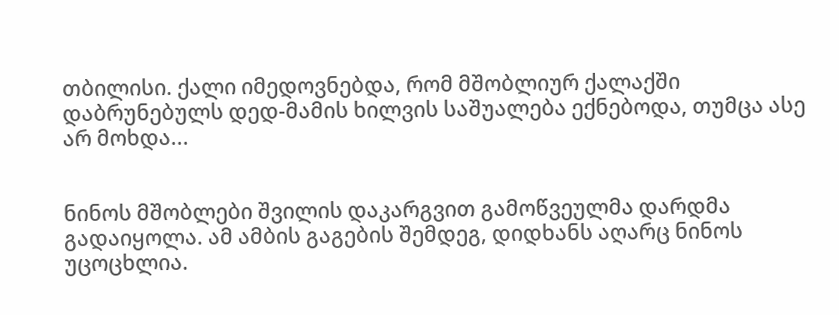თბილისი. ქალი იმედოვნებდა, რომ მშობლიურ ქალაქში დაბრუნებულს დედ-მამის ხილვის საშუალება ექნებოდა, თუმცა ასე არ მოხდა...


ნინოს მშობლები შვილის დაკარგვით გამოწვეულმა დარდმა გადაიყოლა. ამ ამბის გაგების შემდეგ, დიდხანს აღარც ნინოს უცოცხლია.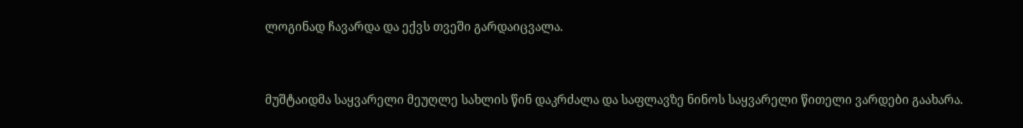ლოგინად ჩავარდა და ექვს თვეში გარდაიცვალა.


მუშტაიდმა საყვარელი მეუღლე სახლის წინ დაკრძალა და საფლავზე ნინოს საყვარელი წითელი ვარდები გაახარა.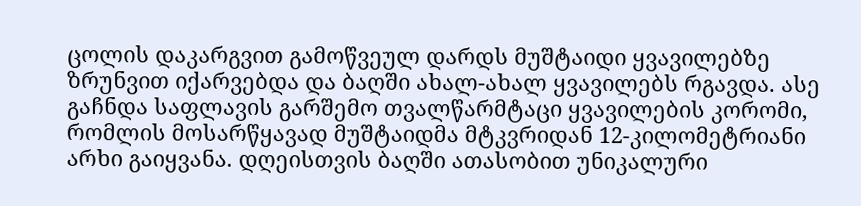ცოლის დაკარგვით გამოწვეულ დარდს მუშტაიდი ყვავილებზე ზრუნვით იქარვებდა და ბაღში ახალ-ახალ ყვავილებს რგავდა. ასე გაჩნდა საფლავის გარშემო თვალწარმტაცი ყვავილების კორომი, რომლის მოსარწყავად მუშტაიდმა მტკვრიდან 12-კილომეტრიანი არხი გაიყვანა. დღეისთვის ბაღში ათასობით უნიკალური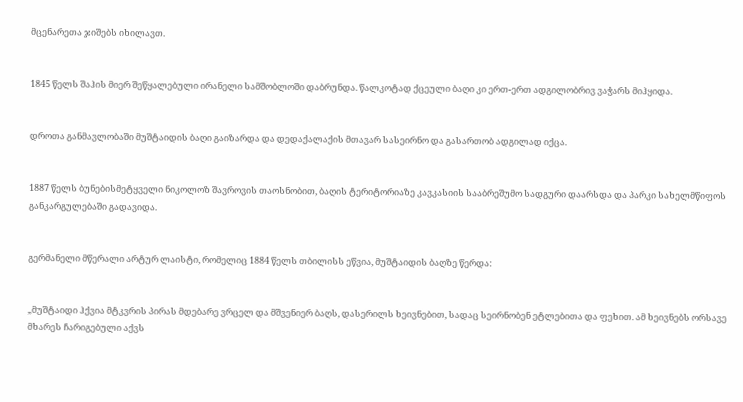მცენარეთა ჯიშებს იხილავთ.


1845 წელს შაჰის მიერ შეწყალებული ირანელი სამშობლოში დაბრუნდა. წალკოტად ქცეული ბაღი კი ერთ-ერთ ადგილობრივ ვაჭარს მიჰყიდა.


დროთა განმავლობაში მუშტაიდის ბაღი გაიზარდა და დედაქალაქის მთავარ სასეირნო და გასართობ ადგილად იქცა.


1887 წელს ბუნებისმეტყველი ნიკოლოზ შავროვის თაოსნობით, ბაღის ტერიტორიაზე კავკასიის სააბრეშუმო სადგური დაარსდა და პარკი სახელმწიფოს განკარგულებაში გადავიდა.


გერმანელი მწერალი არტურ ლაისტი, რომელიც 1884 წელს თბილისს ეწვია, მუშტაიდის ბაღზე წერდა:


„მუშტაიდი ჰქვია მტკვრის პირას მდებარე ვრცელ და მშვენიერ ბაღს, დასერილს ხეივნებით, სადაც სეირნობენ ეტლებითა და ფეხით. ამ ხეივნებს ორსავე მხარეს ჩარიგებული აქვს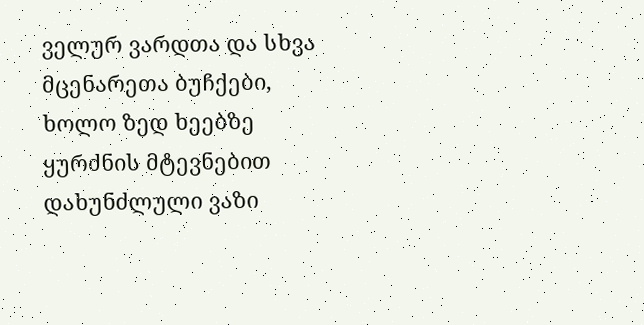ველურ ვარდთა და სხვა მცენარეთა ბუჩქები, ხოლო ზედ ხეებზე ყურძნის მტევნებით დახუნძლული ვაზი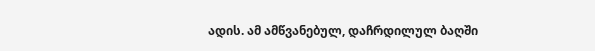ადის. ამ ამწვანებულ, დაჩრდილულ ბაღში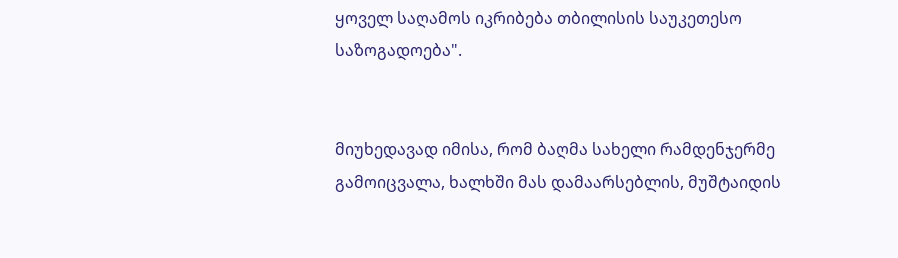ყოველ საღამოს იკრიბება თბილისის საუკეთესო საზოგადოება".


მიუხედავად იმისა, რომ ბაღმა სახელი რამდენჯერმე გამოიცვალა, ხალხში მას დამაარსებლის, მუშტაიდის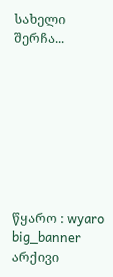სახელი შერჩა...








წყარო : wyaro
big_banner
არქივი